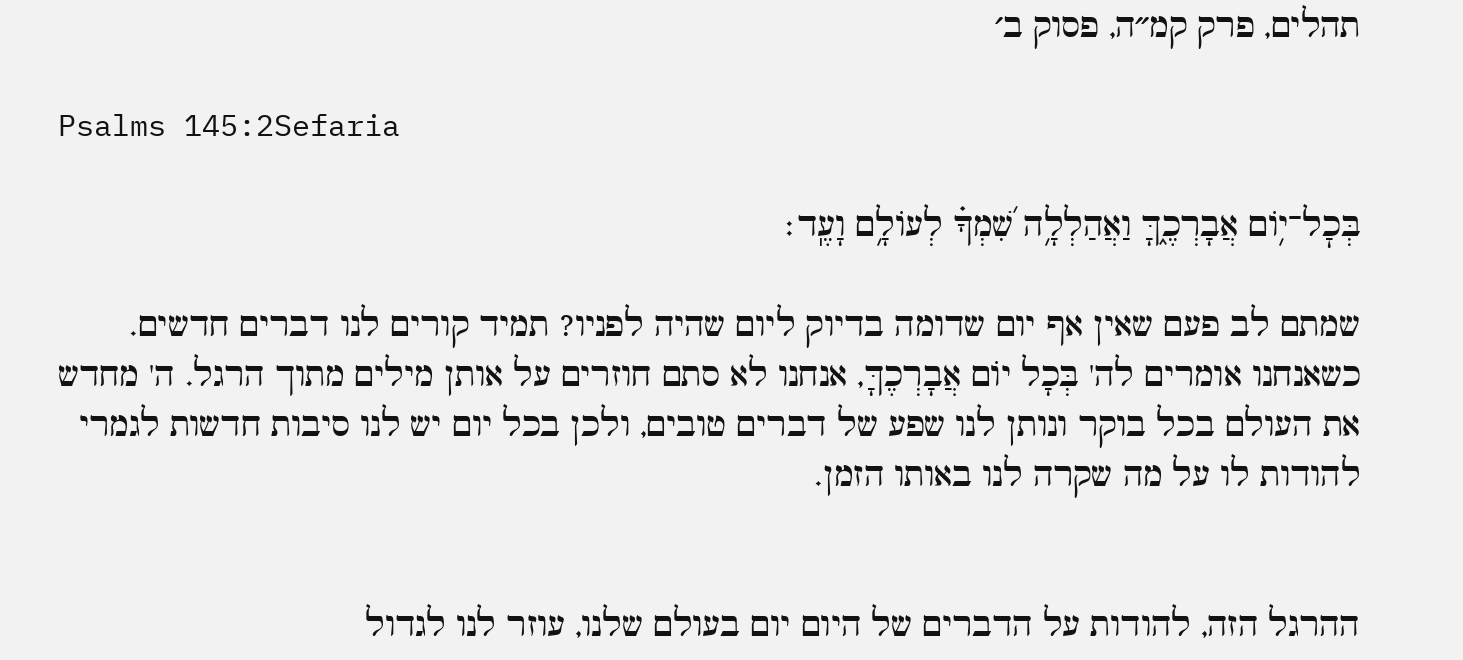תהלים, פרק קמ״ה, פסוק ב׳

Psalms 145:2Sefaria

בְּכׇל־י֥וֹם אֲבָרְכֶ֑ךָּ וַאֲהַלְלָ֥ה שִׁ֝מְךָ֗ לְעוֹלָ֥ם וָעֶֽד׃

שמתם לב פעם שאין אף יום שדומה בדיוק ליום שהיה לפניו? תמיד קורים לנו דברים חדשים. כשאנחנו אומרים לה' בְּכָל יוֹם אֲבָרְכֶךָּ, אנחנו לא סתם חוזרים על אותן מילים מתוך הרגל. ה' מחדש את העולם בכל בוקר ונותן לנו שפע של דברים טובים, ולכן בכל יום יש לנו סיבות חדשות לגמרי להודות לו על מה שקרה לנו באותו הזמן.


ההרגל הזה, להודות על הדברים של היום יום בעולם שלנו, עוזר לנו לגדול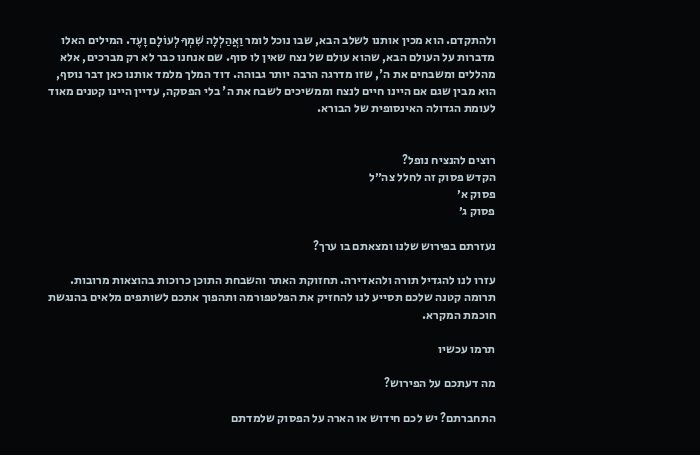ולהתקדם. הוא מכין אותנו לשלב הבא, שבו נוכל לומר וַאֲהַלְלָה שִׁמְךָ לְעוֹלָם וָעֶד. המילים האלו מדברות על העולם הבא, שהוא עולם של נצח שאין לו סוף. שם אנחנו כבר לא רק מברכים, אלא מהללים ומשבחים את ה', שזו מדרגה הרבה יותר גבוהה. דוד המלך מלמד אותנו כאן דבר נוסף, הוא מבין שגם אם היינו חיים לנצח וממשיכים לשבח את ה' בלי הפסקה, עדיין היינו קטנים מאוד לעומת הגדולה האינסופית של הבורא.


רוצים להנציח נופל?
הקדש פסוק זה לחלל צה״ל
פסוק א׳
פסוק ג׳

נעזרתם בפירוש שלנו ומצאתם בו ערך?

עזרו לנו להגדיל תורה ולהאדירה. תחזוקת האתר והשבחת התוכן כרוכות בהוצאות מרובות. תרומה קטנה שלכם תסייע לנו להחזיק את הפלטפורמה ותהפוך אתכם לשותפים מלאים בהנגשת חוכמת המקרא.

תרמו עכשיו

מה דעתכם על הפירוש?

התחברתם? יש לכם חידוש או הארה על הפסוק שלמדתם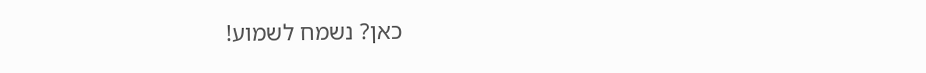כאן? נשמח לשמוע!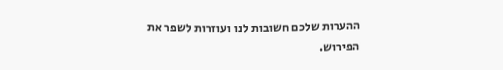ההערות שלכם חשובות לנו ועוזרות לשפר את הפירוש.